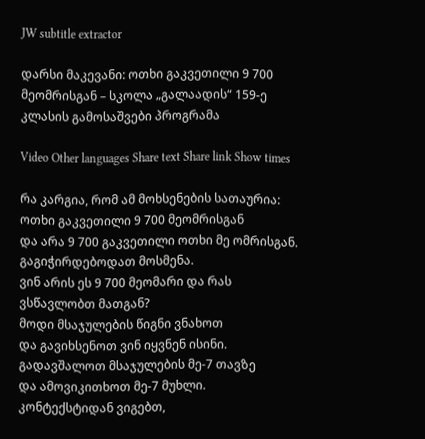JW subtitle extractor

დარსი მაკევანი: ოთხი გაკვეთილი 9 700 მეომრისგან – სკოლა „გალაადის“ 159-ე კლასის გამოსაშვები პროგრამა

Video Other languages Share text Share link Show times

რა კარგია, რომ ამ მოხსენების სათაურია:
ოთხი გაკვეთილი 9 700 მეომრისგან
და არა 9 700 გაკვეთილი ოთხი მე ომრისგან.
გაგიჭირდებოდათ მოსმენა.
ვინ არის ეს 9 700 მეომარი და რას ვსწავლობთ მათგან?
მოდი მსაჯულების წიგნი ვნახოთ
და გავიხსენოთ ვინ იყვნენ ისინი.
გადავშალოთ მსაჯულების მე-7 თავზე
და ამოვიკითხოთ მე-7 მუხლი.
კონტექსტიდან ვიგებთ,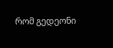რომ გედეონი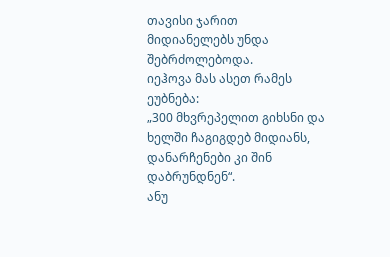თავისი ჯარით
მიდიანელებს უნდა შებრძოლებოდა.
იეჰოვა მას ასეთ რამეს ეუბნება:
„300 მხვრეპელით გიხსნი და ხელში ჩაგიგდებ მიდიანს,
დანარჩენები კი შინ დაბრუნდნენ“.
ანუ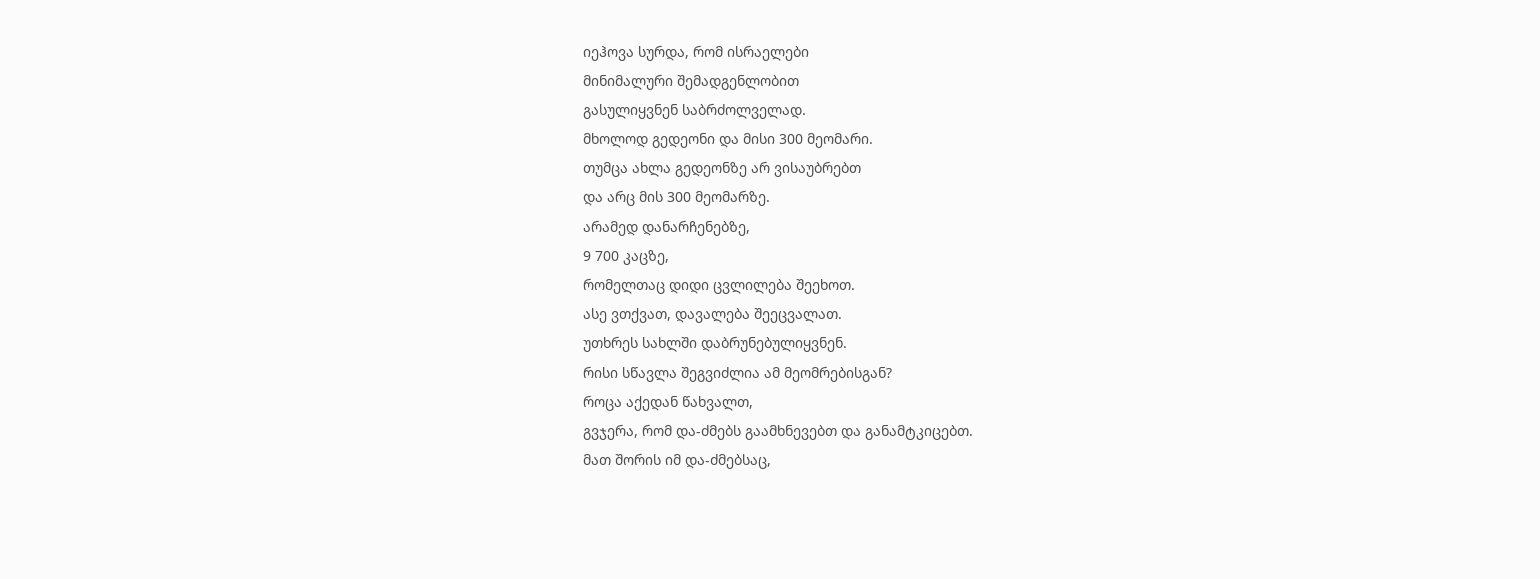იეჰოვა სურდა, რომ ისრაელები
მინიმალური შემადგენლობით
გასულიყვნენ საბრძოლველად.
მხოლოდ გედეონი და მისი 300 მეომარი.
თუმცა ახლა გედეონზე არ ვისაუბრებთ
და არც მის 300 მეომარზე.
არამედ დანარჩენებზე,
9 700 კაცზე,
რომელთაც დიდი ცვლილება შეეხოთ.
ასე ვთქვათ, დავალება შეეცვალათ.
უთხრეს სახლში დაბრუნებულიყვნენ.
რისი სწავლა შეგვიძლია ამ მეომრებისგან?
როცა აქედან წახვალთ,
გვჯერა, რომ და-ძმებს გაამხნევებთ და განამტკიცებთ.
მათ შორის იმ და-ძმებსაც,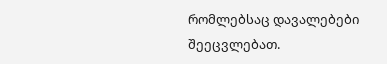რომლებსაც დავალებები შეეცვლებათ.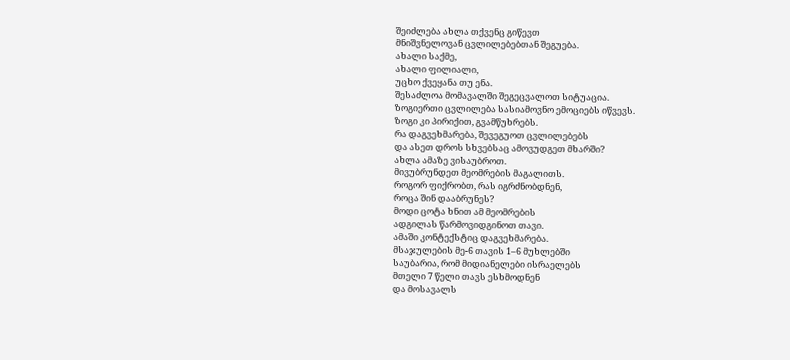შეიძლება ახლა თქვენც გიწევთ
მნიშვნელოვან ცვლილებებთან შეგუება.
ახალი საქმე,
ახალი ფილიალი,
უცხო ქვეყანა თუ ენა.
შესაძლოა მომავალში შეგეცვალოთ სიტუაცია.
ზოგიერთი ცვლილება სასიამოვნო ემოციებს იწვევს.
ზოგი კი პირიქით, გვამწუხრებს.
რა დაგვეხმარება, შევეგუოთ ცვლილებებს
და ასეთ დროს სხვებსაც ამოვუდგეთ მხარში?
ახლა ამაზე ვისაუბროთ.
მივუბრუნდეთ მეომრების მაგალითს.
როგორ ფიქრობთ, რას იგრძნობდნენ,
როცა შინ დააბრუნეს?
მოდი ცოტა ხნით ამ მეომრების
ადგილას წარმოვიდგინოთ თავი.
ამაში კონტექსტიც დაგვეხმარება.
მსაჯულების მე-6 თავის 1–6 მუხლებში
საუბარია, რომ მიდიანელები ისრაელებს
მთელი 7 წელი თავს ესხმოდნენ
და მოსავალს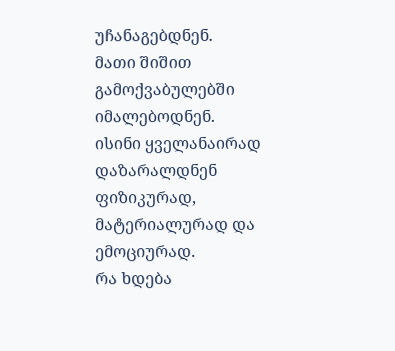უჩანაგებდნენ.
მათი შიშით გამოქვაბულებში იმალებოდნენ.
ისინი ყველანაირად დაზარალდნენ
ფიზიკურად,
მატერიალურად და ემოციურად.
რა ხდება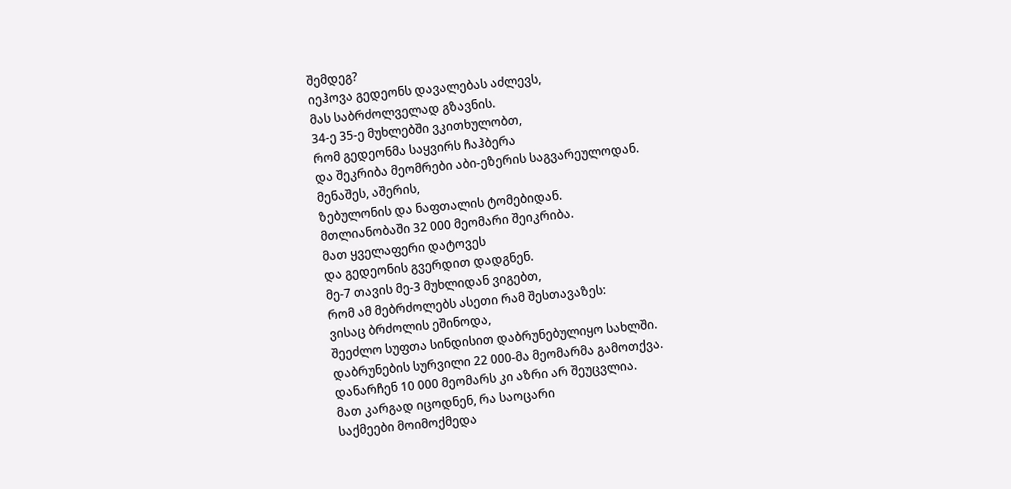შემდეგ?
იეჰოვა გედეონს დავალებას აძლევს,
მას საბრძოლველად გზავნის.
34-ე 35-ე მუხლებში ვკითხულობთ,
რომ გედეონმა საყვირს ჩაჰბერა
და შეკრიბა მეომრები აბი-ეზერის საგვარეულოდან.
მენაშეს, აშერის,
ზებულონის და ნაფთალის ტომებიდან.
მთლიანობაში 32 000 მეომარი შეიკრიბა.
მათ ყველაფერი დატოვეს
და გედეონის გვერდით დადგნენ.
მე-7 თავის მე-3 მუხლიდან ვიგებთ,
რომ ამ მებრძოლებს ასეთი რამ შესთავაზეს:
ვისაც ბრძოლის ეშინოდა,
შეეძლო სუფთა სინდისით დაბრუნებულიყო სახლში.
დაბრუნების სურვილი 22 000-მა მეომარმა გამოთქვა.
დანარჩენ 10 000 მეომარს კი აზრი არ შეუცვლია.
მათ კარგად იცოდნენ, რა საოცარი
საქმეები მოიმოქმედა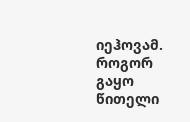იეჰოვამ.
როგორ გაყო წითელი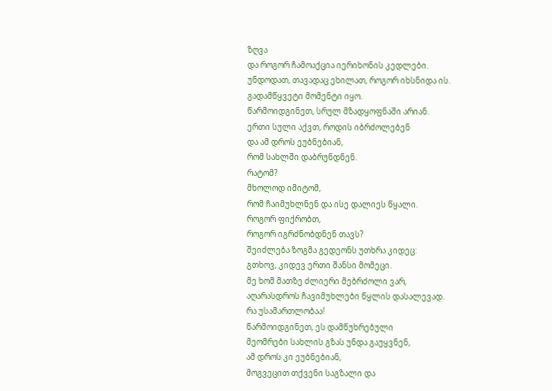ზღვა
და როგორ ჩამოაქცია იერიხონის კედლები.
უნდოდათ, თავადაც ეხილათ, როგორ იხსნიდა ის.
გადამწყვეტი მომენტი იყო.
წარმოიდგინეთ, სრულ მზადყოფნაში არიან.
ერთი სული აქვთ, როდის იბრძოლებენ
და ამ დროს ეუბნებიან,
რომ სახლში დაბრუნდნენ.
რატომ?
მხოლოდ იმიტომ,
რომ ჩაიმუხლნენ და ისე დალიეს წყალი.
როგორ ფიქრობთ,
როგორ იგრძნობდნენ თავს?
შეიძლება ზოგმა გედეონს უთხრა კიდეც:
გთხოვ, კიდევ ერთი შანსი მომეცი.
მე ხომ მათზე ძლიერი მებრძოლი ვარ,
აღარასდროს ჩავიმუხლები წყლის დასალევად.
რა უსამართლობაა!
წარმოიდგინეთ, ეს დამწუხრებული
მეომრები სახლის გზას უნდა გაუყვნენ,
ამ დროს კი ეუბნებიან,
მოგვეცით თქვენი საგზალი და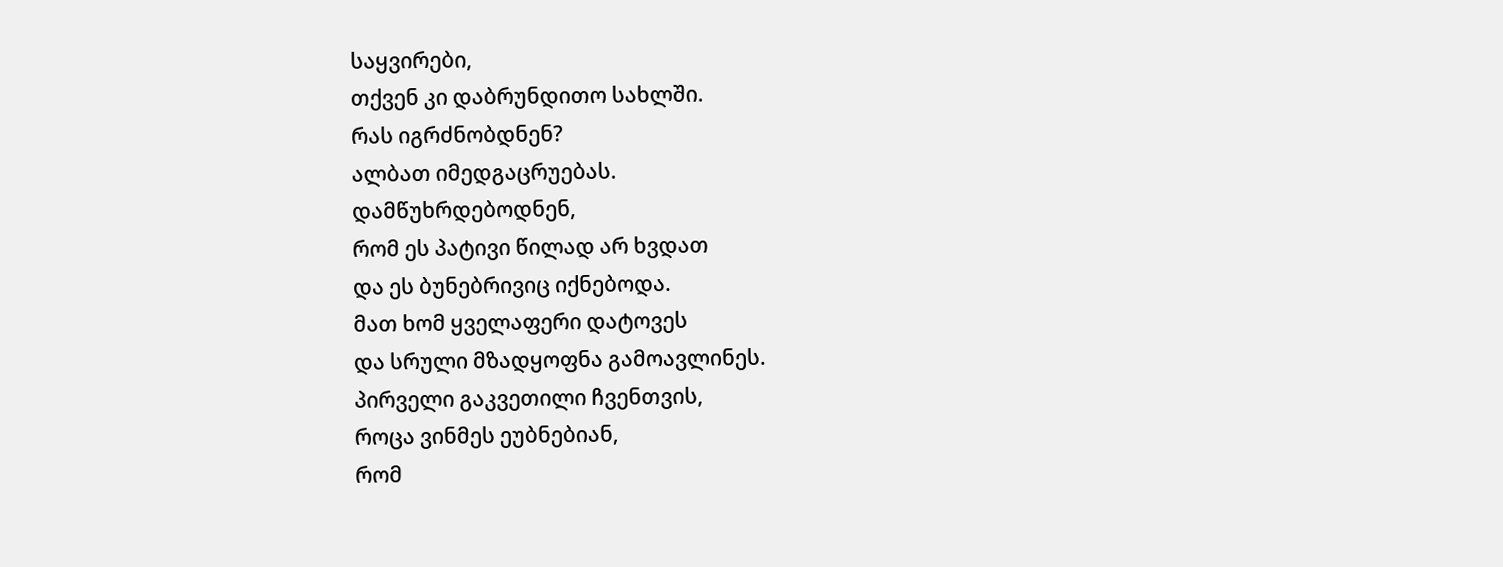საყვირები,
თქვენ კი დაბრუნდითო სახლში.
რას იგრძნობდნენ?
ალბათ იმედგაცრუებას.
დამწუხრდებოდნენ,
რომ ეს პატივი წილად არ ხვდათ
და ეს ბუნებრივიც იქნებოდა.
მათ ხომ ყველაფერი დატოვეს
და სრული მზადყოფნა გამოავლინეს.
პირველი გაკვეთილი ჩვენთვის,
როცა ვინმეს ეუბნებიან,
რომ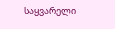საყვარელი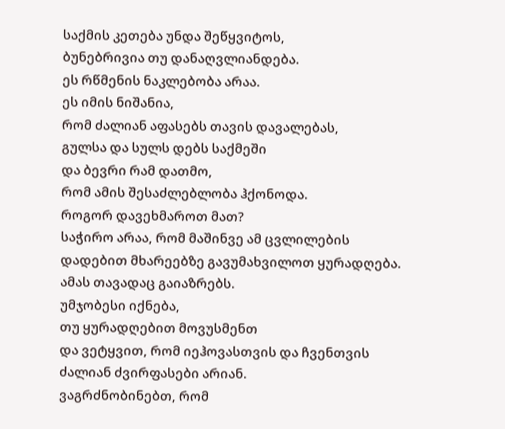საქმის კეთება უნდა შეწყვიტოს,
ბუნებრივია თუ დანაღვლიანდება.
ეს რწმენის ნაკლებობა არაა.
ეს იმის ნიშანია,
რომ ძალიან აფასებს თავის დავალებას,
გულსა და სულს დებს საქმეში
და ბევრი რამ დათმო,
რომ ამის შესაძლებლობა ჰქონოდა.
როგორ დავეხმაროთ მათ?
საჭირო არაა, რომ მაშინვე ამ ცვლილების
დადებით მხარეებზე გავუმახვილოთ ყურადღება.
ამას თავადაც გაიაზრებს.
უმჯობესი იქნება,
თუ ყურადღებით მოვუსმენთ
და ვეტყვით, რომ იეჰოვასთვის და ჩვენთვის
ძალიან ძვირფასები არიან.
ვაგრძნობინებთ, რომ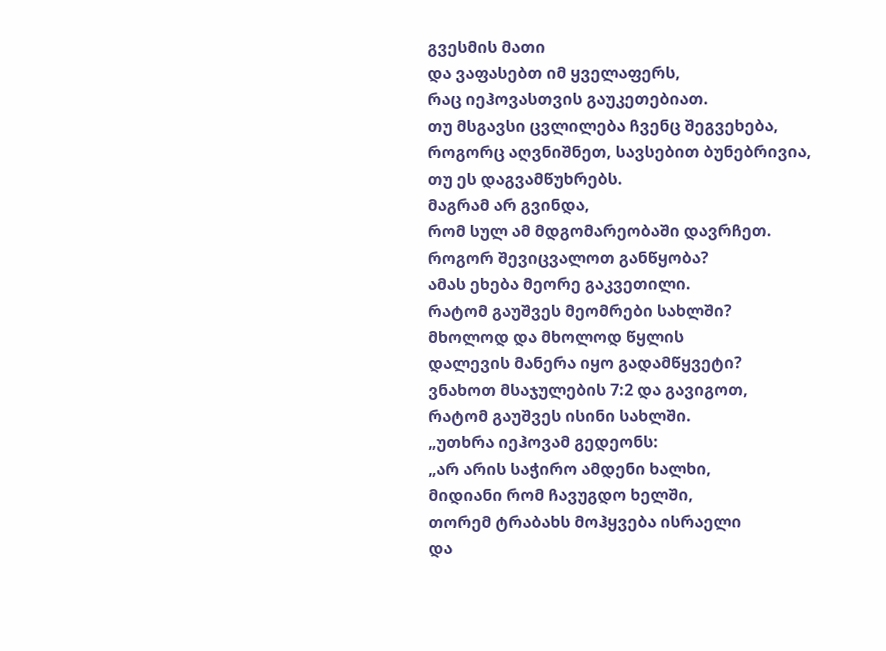გვესმის მათი
და ვაფასებთ იმ ყველაფერს,
რაც იეჰოვასთვის გაუკეთებიათ.
თუ მსგავსი ცვლილება ჩვენც შეგვეხება,
როგორც აღვნიშნეთ, სავსებით ბუნებრივია,
თუ ეს დაგვამწუხრებს.
მაგრამ არ გვინდა,
რომ სულ ამ მდგომარეობაში დავრჩეთ.
როგორ შევიცვალოთ განწყობა?
ამას ეხება მეორე გაკვეთილი.
რატომ გაუშვეს მეომრები სახლში?
მხოლოდ და მხოლოდ წყლის
დალევის მანერა იყო გადამწყვეტი?
ვნახოთ მსაჯულების 7:2 და გავიგოთ,
რატომ გაუშვეს ისინი სახლში.
„უთხრა იეჰოვამ გედეონს:
„არ არის საჭირო ამდენი ხალხი,
მიდიანი რომ ჩავუგდო ხელში,
თორემ ტრაბახს მოჰყვება ისრაელი
და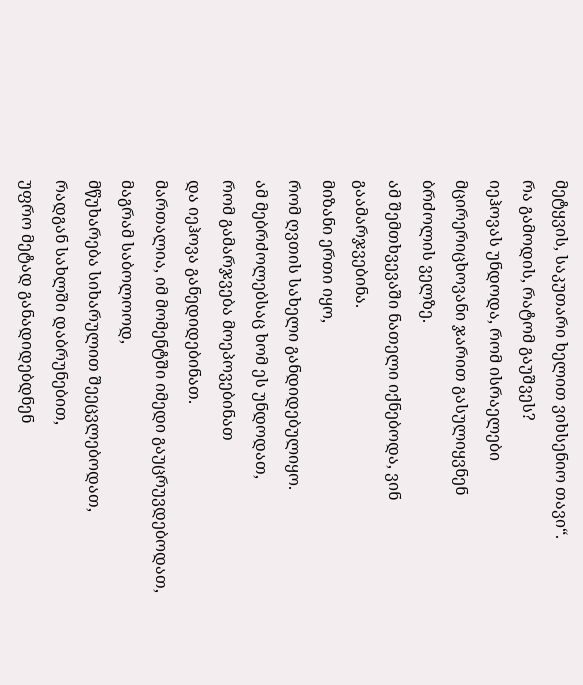მეტყვის, საკუთარი ხელით ვიხსენიო თავი“.
რა გამოდის, რატომ გაუშვეს?
იეჰოვას უნდოდა, რომ ისრაელები
მცირერიცხოვანი ჯარით გასულიყვნენ
ბრძოლის ველზე.
ამ შემთხვევაში ნათელი იქნებოდა, ვინ გაამარჯვებინა.
მიზანი ერთი იყო,
რომ ღვთის სახელი განდიდებულიყო.
ამ მებრძოლებსაც ხომ ეს უნდოდათ,
რომ გამარჯვება მოეპოვებინათ
და იეჰოვა განედიდებინათ.
მართალია, იმ მომენტში იმედი გაუცრუვდებოდათ,
მაგრამ საბოლოოდ,
მწუხარება სიხარულით შეეცვლებოდათ,
რადგან სახლში დაბრუნებით,
უფრო მეტად განადიდებდნენ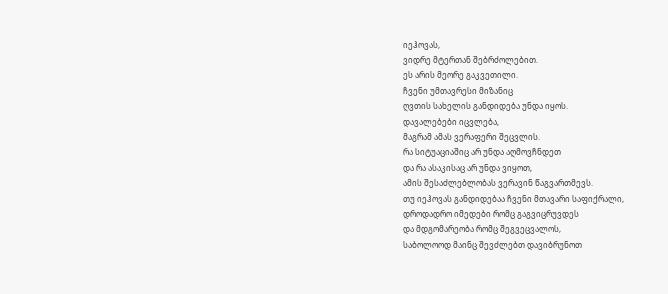იეჰოვას,
ვიდრე მტერთან შებრძოლებით.
ეს არის მეორე გაკვეთილი.
ჩვენი უმთავრესი მიზანიც
ღვთის სახელის განდიდება უნდა იყოს.
დავალებები იცვლება,
მაგრამ ამას ვერაფერი შეცვლის.
რა სიტუაციაშიც არ უნდა აღმოვჩნდეთ
და რა ასაკისაც არ უნდა ვიყოთ,
ამის შესაძლებლობას ვერავინ წაგვართმევს.
თუ იეჰოვას განდიდებაა ჩვენი მთავარი საფიქრალი,
დროდადრო იმედები რომც გაგვიცრუვდეს
და მდგომარეობა რომც შეგვეცვალოს,
საბოლოოდ მაინც შევძლებთ დავიბრუნოთ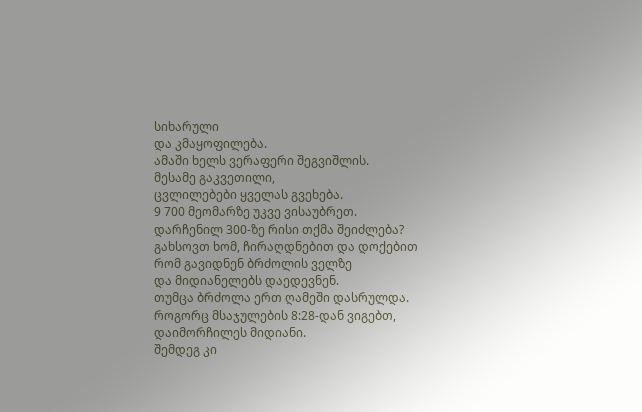სიხარული
და კმაყოფილება.
ამაში ხელს ვერაფერი შეგვიშლის.
მესამე გაკვეთილი,
ცვლილებები ყველას გვეხება.
9 700 მეომარზე უკვე ვისაუბრეთ.
დარჩენილ 300-ზე რისი თქმა შეიძლება?
გახსოვთ ხომ, ჩირაღდნებით და დოქებით
რომ გავიდნენ ბრძოლის ველზე
და მიდიანელებს დაედევნენ.
თუმცა ბრძოლა ერთ ღამეში დასრულდა.
როგორც მსაჯულების 8:28-დან ვიგებთ,
დაიმორჩილეს მიდიანი.
შემდეგ კი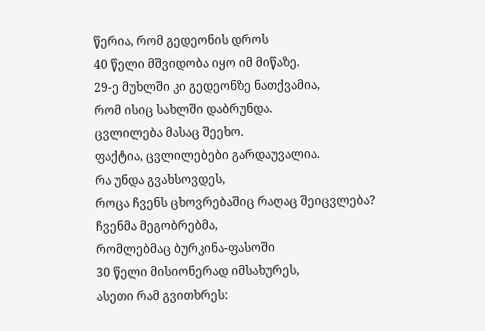წერია, რომ გედეონის დროს
40 წელი მშვიდობა იყო იმ მიწაზე.
29-ე მუხლში კი გედეონზე ნათქვამია,
რომ ისიც სახლში დაბრუნდა.
ცვლილება მასაც შეეხო.
ფაქტია, ცვლილებები გარდაუვალია.
რა უნდა გვახსოვდეს,
როცა ჩვენს ცხოვრებაშიც რაღაც შეიცვლება?
ჩვენმა მეგობრებმა,
რომლებმაც ბურკინა-ფასოში
30 წელი მისიონერად იმსახურეს,
ასეთი რამ გვითხრეს: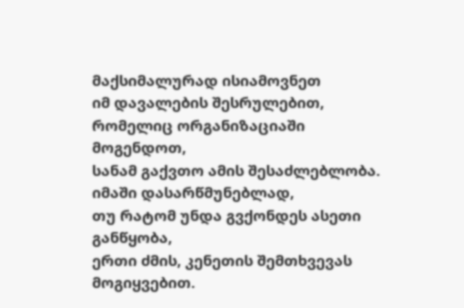მაქსიმალურად ისიამოვნეთ
იმ დავალების შესრულებით,
რომელიც ორგანიზაციაში მოგენდოთ,
სანამ გაქვთო ამის შესაძლებლობა.
იმაში დასარწმუნებლად,
თუ რატომ უნდა გვქონდეს ასეთი განწყობა,
ერთი ძმის, კენეთის შემთხვევას მოგიყვებით.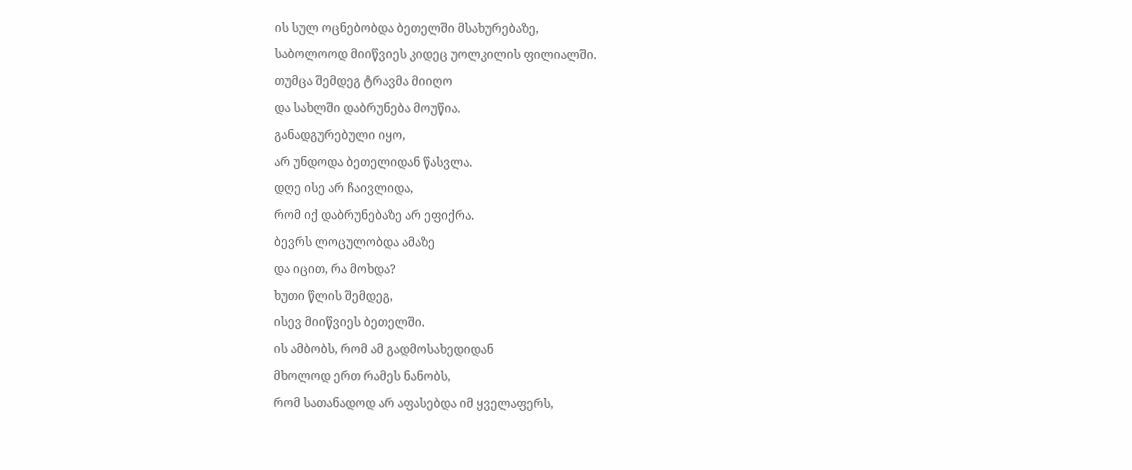ის სულ ოცნებობდა ბეთელში მსახურებაზე,
საბოლოოდ მიიწვიეს კიდეც უოლკილის ფილიალში.
თუმცა შემდეგ ტრავმა მიიღო
და სახლში დაბრუნება მოუწია.
განადგურებული იყო,
არ უნდოდა ბეთელიდან წასვლა.
დღე ისე არ ჩაივლიდა,
რომ იქ დაბრუნებაზე არ ეფიქრა.
ბევრს ლოცულობდა ამაზე
და იცით, რა მოხდა?
ხუთი წლის შემდეგ,
ისევ მიიწვიეს ბეთელში.
ის ამბობს, რომ ამ გადმოსახედიდან
მხოლოდ ერთ რამეს ნანობს,
რომ სათანადოდ არ აფასებდა იმ ყველაფერს,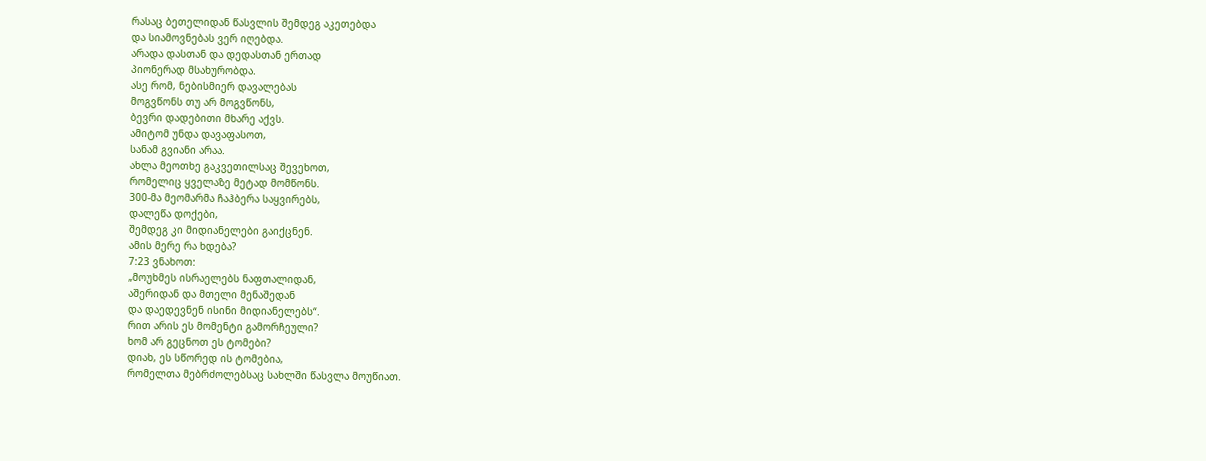რასაც ბეთელიდან წასვლის შემდეგ აკეთებდა
და სიამოვნებას ვერ იღებდა.
არადა დასთან და დედასთან ერთად
პიონერად მსახურობდა.
ასე რომ, ნებისმიერ დავალებას
მოგვწონს თუ არ მოგვწონს,
ბევრი დადებითი მხარე აქვს.
ამიტომ უნდა დავაფასოთ,
სანამ გვიანი არაა.
ახლა მეოთხე გაკვეთილსაც შევეხოთ,
რომელიც ყველაზე მეტად მომწონს.
300-მა მეომარმა ჩაჰბერა საყვირებს,
დალეწა დოქები,
შემდეგ კი მიდიანელები გაიქცნენ.
ამის მერე რა ხდება?
7:23 ვნახოთ:
„მოუხმეს ისრაელებს ნაფთალიდან,
აშერიდან და მთელი მენაშედან
და დაედევნენ ისინი მიდიანელებს“.
რით არის ეს მომენტი გამორჩეული?
ხომ არ გეცნოთ ეს ტომები?
დიახ, ეს სწორედ ის ტომებია,
რომელთა მებრძოლებსაც სახლში წასვლა მოუწიათ.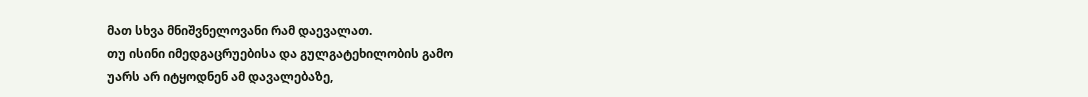მათ სხვა მნიშვნელოვანი რამ დაევალათ.
თუ ისინი იმედგაცრუებისა და გულგატეხილობის გამო
უარს არ იტყოდნენ ამ დავალებაზე,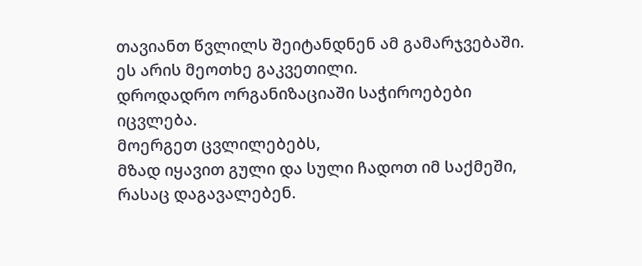თავიანთ წვლილს შეიტანდნენ ამ გამარჯვებაში.
ეს არის მეოთხე გაკვეთილი.
დროდადრო ორგანიზაციაში საჭიროებები იცვლება.
მოერგეთ ცვლილებებს,
მზად იყავით გული და სული ჩადოთ იმ საქმეში,
რასაც დაგავალებენ.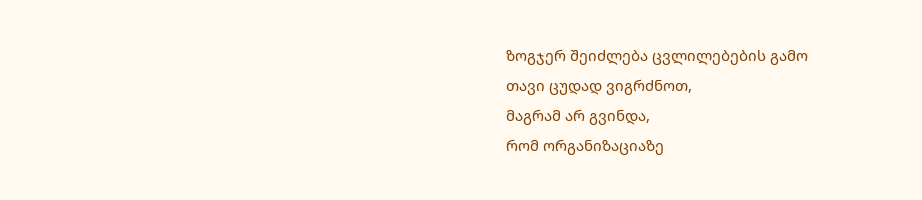ზოგჯერ შეიძლება ცვლილებების გამო
თავი ცუდად ვიგრძნოთ,
მაგრამ არ გვინდა,
რომ ორგანიზაციაზე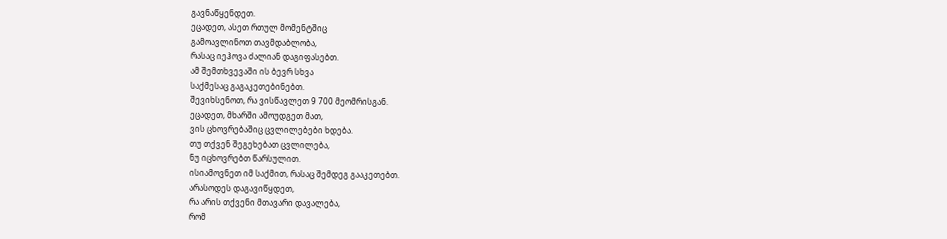გავნაწყენდეთ.
ეცადეთ, ასეთ რთულ მომენტშიც
გამოავლინოთ თავმდაბლობა,
რასაც იეჰოვა ძალიან დაგიფასებთ.
ამ შემთხვევაში ის ბევრ სხვა
საქმესაც გაგაკეთებინებთ.
შევიხსენოთ, რა ვისწავლეთ 9 700 მეომრისგან.
ეცადეთ, მხარში ამოუდგეთ მათ,
ვის ცხოვრებაშიც ცვლილებები ხდება.
თუ თქვენ შეგეხებათ ცვლილება,
ნუ იცხოვრებთ წარსულით.
ისიამოვნეთ იმ საქმით, რასაც შემდეგ გააკეთებთ.
არასოდეს დაგავიწყდეთ,
რა არის თქვენი მთავარი დავალება,
რომ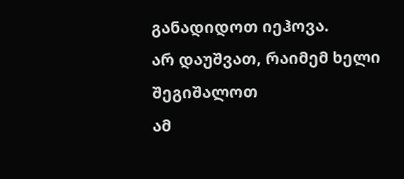განადიდოთ იეჰოვა.
არ დაუშვათ, რაიმემ ხელი შეგიშალოთ
ამ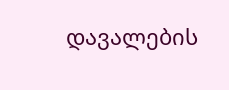დავალების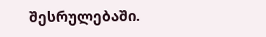შესრულებაში.